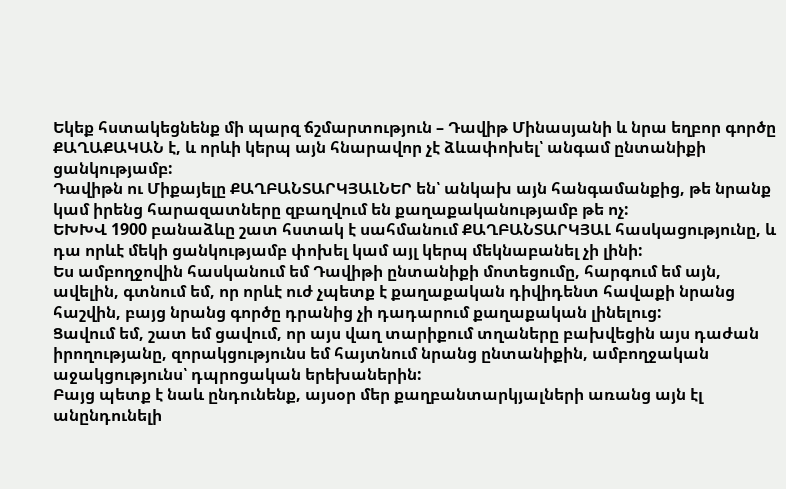Եկեք հստակեցնենք մի պարզ ճշմարտություն – Դավիթ Մինասյանի և նրա եղբոր գործը ՔԱՂԱՔԱԿԱՆ է, և որևի կերպ այն հնարավոր չէ ձևափոխել՝ անգամ ընտանիքի ցանկությամբ:
Դավիթն ու Միքայելը ՔԱՂԲԱՆՏԱՐԿՅԱԼՆԵՐ են՝ անկախ այն հանգամանքից, թե նրանք կամ իրենց հարազատները զբաղվում են քաղաքականությամբ թե ոչ:
ԵԽԽՎ 1900 բանաձևը շատ հստակ է սահմանում ՔԱՂԲԱՆՏԱՐԿՅԱԼ հասկացությունը, և դա որևէ մեկի ցանկությամբ փոխել կամ այլ կերպ մեկնաբանել չի լինի:
Ես ամբողջովին հասկանում եմ Դավիթի ընտանիքի մոտեցումը, հարգում եմ այն, ավելին, գտնում եմ, որ որևէ ուժ չպետք է քաղաքական դիվիդենտ հավաքի նրանց հաշվին, բայց նրանց գործը դրանից չի դադարում քաղաքական լինելուց:
Ցավում եմ, շատ եմ ցավում, որ այս վաղ տարիքում տղաները բախվեցին այս դաժան իրողությանը, զորակցությունս եմ հայտնում նրանց ընտանիքին, ամբողջական աջակցությունս՝ դպրոցական երեխաներին:
Բայց պետք է նաև ընդունենք, այսօր մեր քաղբանտարկյալների առանց այն էլ անընդունելի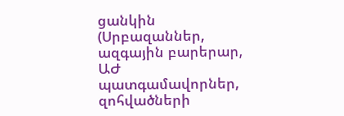ցանկին (Սրբազաններ, ազգային բարերար, ԱԺ պատգամավորներ, զոհվածների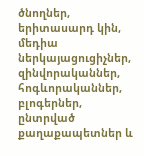ծնողներ, երիտասարդ կին, մեդիա ներկայացուցիչներ, զինվորականներ, հոգևորականներ, բլոգերներ, ընտրված քաղաքապետներ և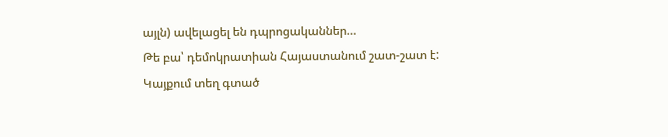այլն) ավելացել են դպրոցականներ…
Թե բա՝ դեմոկրատիան Հայաստանում շատ-շատ է:
Կայքում տեղ գտած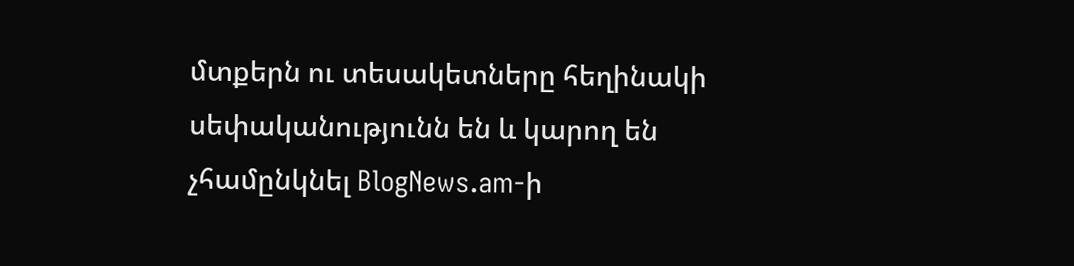մտքերն ու տեսակետները հեղինակի սեփականությունն են և կարող են չհամընկնել BlogNews.am-ի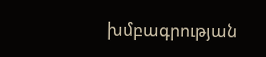խմբագրության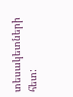տեսակետների հետ: